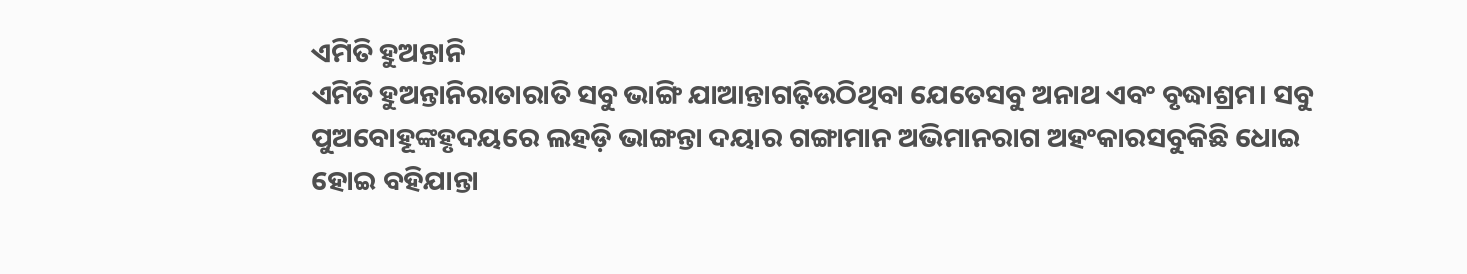ଏମିତି ହୁଅନ୍ତାନି
ଏମିତି ହୁଅନ୍ତାନିରାତାରାତି ସବୁ ଭାଙ୍ଗି ଯାଆନ୍ତାଗଢ଼ିଉଠିଥିବା ଯେତେସବୁ ଅନାଥ ଏବଂ ବୃଦ୍ଧାଶ୍ରମ। ସବୁ ପୁଅବୋହୂଙ୍କହୃଦୟରେ ଲହଡ଼ି ଭାଙ୍ଗନ୍ତା ଦୟାର ଗଙ୍ଗାମାନ ଅଭିମାନରାଗ ଅହଂକାରସବୁକିଛି ଧୋଇ ହୋଇ ବହିଯାନ୍ତା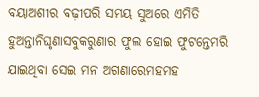ବୟାଅଶୀର ବଢ଼ୀପରି ସମୟ ସୁଅରେ ଏମିତି ହୁଅନ୍ତାନିଘୃଣାସବୁକରୁଣାର ଫୁଲ ହୋଇ ଫୁଟନ୍ତେମରି ଯାଇଥିବା ସେଇ ମନ ଅଗଣାରେମହମହ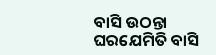ବାସି ଉଠନ୍ତା ଘରଯେମିତି ବାସି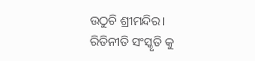ଉଠୁଚି ଶ୍ରୀମନ୍ଦିର। ରିତିନୀତି ସଂସ୍କୃତି କୁ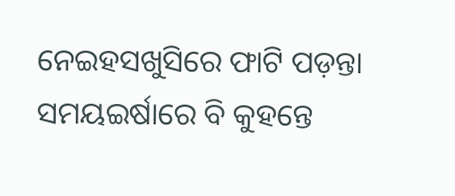ନେଇହସଖୁସିରେ ଫାଟି ପଡ଼ନ୍ତା ସମୟଇର୍ଷାରେ ବି କୁହନ୍ତେ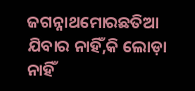ଜଗନ୍ନାଥମୋରଛତିଆ ଯିବାର ନାହିଁ,କି ଲୋଡ଼ା ନାହିଁ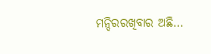ମନ୍ଦିରରଖିବାର ଅଛି…